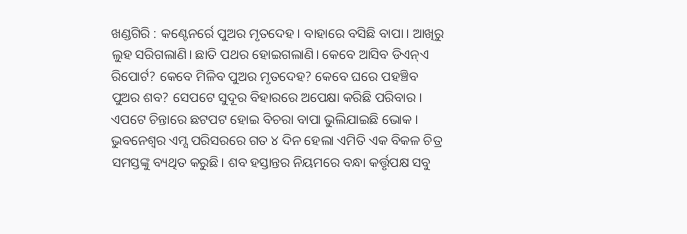ଖଣ୍ଡଗିରି : କଣ୍ଟେନର୍ରେ ପୁଅର ମୃତଦେହ। ବାହାରେ ବସିଛି ବାପା। ଆଖିରୁ ଲୁହ ସରିଗଲାଣି। ଛାତି ପଥର ହୋଇଗଲାଣି। କେବେ ଆସିବ ଡିଏନ୍ଏ ରିପୋର୍ଟ? କେବେ ମିଳିବ ପୁଅର ମୃତଦେହ? କେବେ ଘରେ ପହଞ୍ଚିବ ପୁଅର ଶବ? ସେପଟେ ସୁଦୂର ବିହାରରେ ଅପେକ୍ଷା କରିଛି ପରିବାର। ଏପଟେ ଚିନ୍ତାରେ ଛଟପଟ ହୋଇ ବିଚରା ବାପା ଭୁଲିଯାଇଛି ଭୋକ। ଭୁବନେଶ୍ବର ଏମ୍ସ ପରିସରରେ ଗତ ୪ ଦିନ ହେଲା ଏମିତି ଏକ ବିକଳ ଚିତ୍ର ସମସ୍ତଙ୍କୁ ବ୍ୟଥିତ କରୁଛି। ଶବ ହସ୍ତାନ୍ତର ନିୟମରେ ବନ୍ଧା କର୍ତ୍ତୃପକ୍ଷ ସବୁ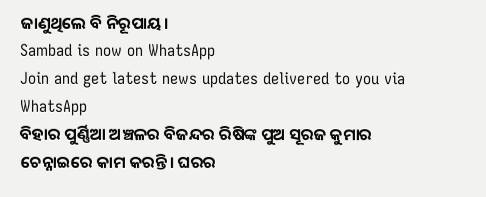ଜାଣୁଥିଲେ ବି ନିରୂପାୟ।
Sambad is now on WhatsApp
Join and get latest news updates delivered to you via WhatsApp
ବିହାର ପୁର୍ଣ୍ଣିଆ ଅଞ୍ଚଳର ବିଜନ୍ଦର ରିଷିଙ୍କ ପୁଅ ସୂରଜ କୁମାର ଚେନ୍ନାଇରେ କାମ କରନ୍ତି। ଘରର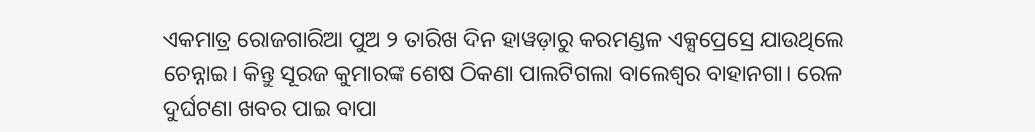ଏକମାତ୍ର ରୋଜଗାରିଆ ପୁଅ ୨ ତାରିଖ ଦିନ ହାୱଡ଼ାରୁ କରମଣ୍ଡଳ ଏକ୍ସପ୍ରେସ୍ରେ ଯାଉଥିଲେ ଚେନ୍ନାଇ। କିନ୍ତୁ ସୂରଜ କୁମାରଙ୍କ ଶେଷ ଠିକଣା ପାଲଟିଗଲା ବାଲେଶ୍ବର ବାହାନଗା। ରେଳ ଦୁର୍ଘଟଣା ଖବର ପାଇ ବାପା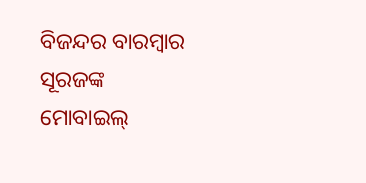ବିଜନ୍ଦର ବାରମ୍ବାର ସୂରଜଙ୍କ ମୋବାଇଲ୍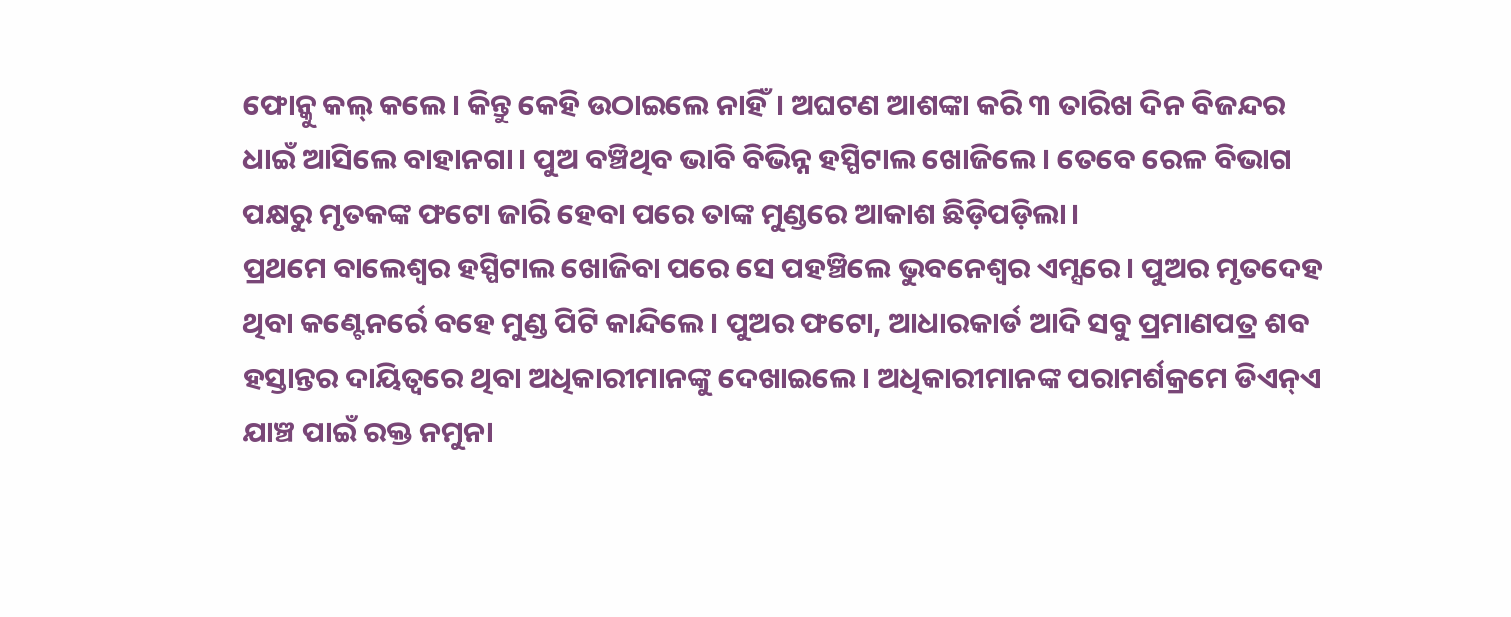ଫୋନ୍କୁ କଲ୍ କଲେ। କିନ୍ତୁ କେହି ଉଠାଇଲେ ନାହିଁ। ଅଘଟଣ ଆଶଙ୍କା କରି ୩ ତାରିଖ ଦିନ ବିଜନ୍ଦର ଧାଇଁ ଆସିଲେ ବାହାନଗା। ପୁଅ ବଞ୍ଚିଥିବ ଭାବି ବିଭିନ୍ନ ହସ୍ପିଟାଲ ଖୋଜିଲେ। ତେବେ ରେଳ ବିଭାଗ ପକ୍ଷରୁ ମୃତକଙ୍କ ଫଟୋ ଜାରି ହେବା ପରେ ତାଙ୍କ ମୁଣ୍ଡରେ ଆକାଶ ଛିଡ଼ିପଡ଼ିଲା।
ପ୍ରଥମେ ବାଲେଶ୍ବର ହସ୍ପିଟାଲ ଖୋଜିବା ପରେ ସେ ପହଞ୍ଚିଲେ ଭୁବନେଶ୍ବର ଏମ୍ସରେ। ପୁଅର ମୃତଦେହ ଥିବା କଣ୍ଟେନର୍ରେ ବହେ ମୁଣ୍ଡ ପିଟି କାନ୍ଦିଲେ। ପୁଅର ଫଟୋ, ଆଧାରକାର୍ଡ ଆଦି ସବୁ ପ୍ରମାଣପତ୍ର ଶବ ହସ୍ତାନ୍ତର ଦାୟିତ୍ବରେ ଥିବା ଅଧିକାରୀମାନଙ୍କୁ ଦେଖାଇଲେ। ଅଧିକାରୀମାନଙ୍କ ପରାମର୍ଶକ୍ରମେ ଡିଏନ୍ଏ ଯାଞ୍ଚ ପାଇଁ ରକ୍ତ ନମୁନା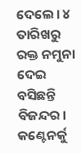ଦେଲେ। ୪ ତାରିଖରୁ ରକ୍ତ ନମୁନା ଦେଇ ବସିଛନ୍ତି ବିଜନ୍ଦର। କଣ୍ଟେନର୍କୁ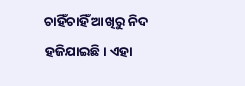ଚାହିଁଚାହିଁ ଆଖିରୁ ନିଦ ହଜିଯାଇଛି। ଏହା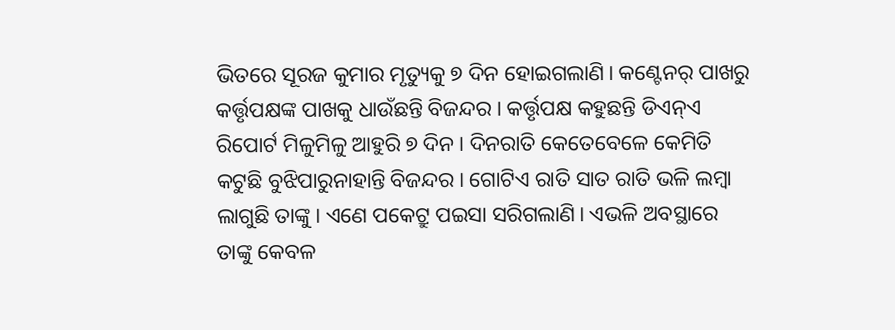ଭିତରେ ସୂରଜ କୁମାର ମୃତ୍ୟୁକୁ ୭ ଦିନ ହୋଇଗଲାଣି। କଣ୍ଟେନର୍ ପାଖରୁ କର୍ତ୍ତୃପକ୍ଷଙ୍କ ପାଖକୁ ଧାଉଁଛନ୍ତି ବିଜନ୍ଦର। କର୍ତ୍ତୃପକ୍ଷ କହୁଛନ୍ତି ଡିଏନ୍ଏ ରିପୋର୍ଟ ମିଳୁମିଳୁ ଆହୁରି ୭ ଦିନ। ଦିନରାତି କେତେବେଳେ କେମିତି କଟୁଛି ବୁଝିପାରୁନାହାନ୍ତି ବିଜନ୍ଦର। ଗୋଟିଏ ରାତି ସାତ ରାତି ଭଳି ଲମ୍ବା ଲାଗୁଛି ତାଙ୍କୁ। ଏଣେ ପକେଟ୍ରୁ ପଇସା ସରିଗଲାଣି। ଏଭଳି ଅବସ୍ଥାରେ ତାଙ୍କୁ କେବଳ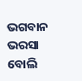ଭଗବାନ ଭରସା ବୋଲି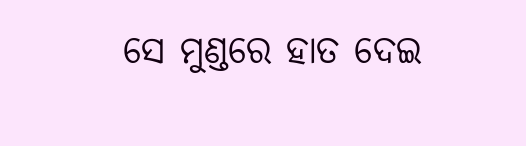ସେ ମୁଣ୍ଡରେ ହାତ ଦେଇ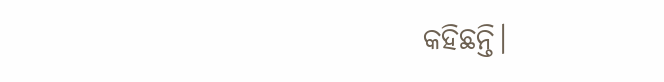କହିଛନ୍ତି।